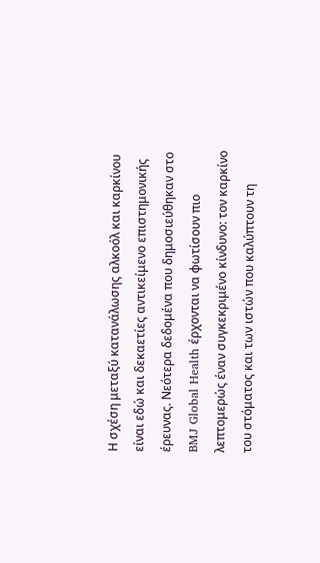Η σχέση μεταξύ κατανάλωσης αλκοόλ και καρκίνου είναι εδώ και δεκαετίες αντικείμενο επιστημονικής έρευνας. Νεότερα δεδομένα που δημοσιεύθηκαν στο BMJ Global Health έρχονται να φωτίσουν πιο λεπτομερώς έναν συγκεκριμένο κίνδυνο: τον καρκίνο του στόματος και των ιστών που καλύπτουν τη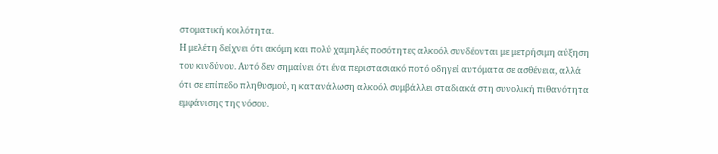στοματική κοιλότητα.
Η μελέτη δείχνει ότι ακόμη και πολύ χαμηλές ποσότητες αλκοόλ συνδέονται με μετρήσιμη αύξηση του κινδύνου. Αυτό δεν σημαίνει ότι ένα περιστασιακό ποτό οδηγεί αυτόματα σε ασθένεια, αλλά ότι σε επίπεδο πληθυσμού, η κατανάλωση αλκοόλ συμβάλλει σταδιακά στη συνολική πιθανότητα εμφάνισης της νόσου.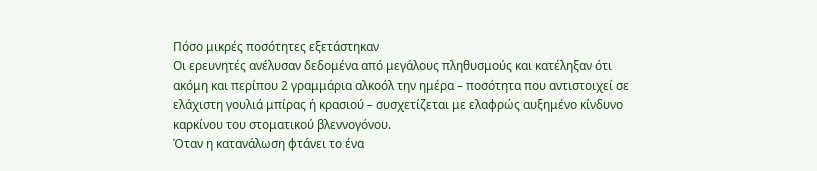Πόσο μικρές ποσότητες εξετάστηκαν
Οι ερευνητές ανέλυσαν δεδομένα από μεγάλους πληθυσμούς και κατέληξαν ότι ακόμη και περίπου 2 γραμμάρια αλκοόλ την ημέρα – ποσότητα που αντιστοιχεί σε ελάχιστη γουλιά μπίρας ή κρασιού – συσχετίζεται με ελαφρώς αυξημένο κίνδυνο καρκίνου του στοματικού βλεννογόνου.
Όταν η κατανάλωση φτάνει το ένα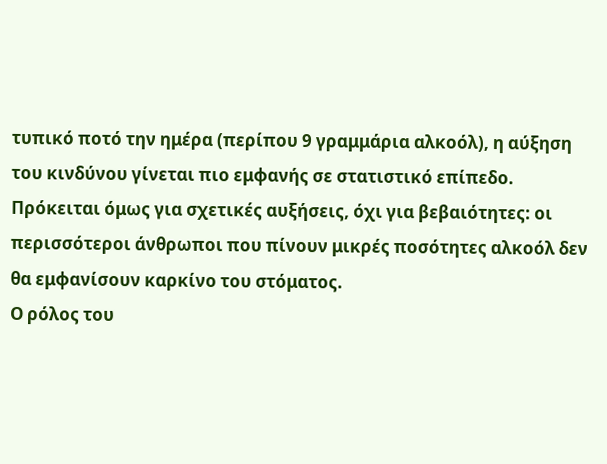τυπικό ποτό την ημέρα (περίπου 9 γραμμάρια αλκοόλ), η αύξηση του κινδύνου γίνεται πιο εμφανής σε στατιστικό επίπεδο. Πρόκειται όμως για σχετικές αυξήσεις, όχι για βεβαιότητες: οι περισσότεροι άνθρωποι που πίνουν μικρές ποσότητες αλκοόλ δεν θα εμφανίσουν καρκίνο του στόματος.
Ο ρόλος του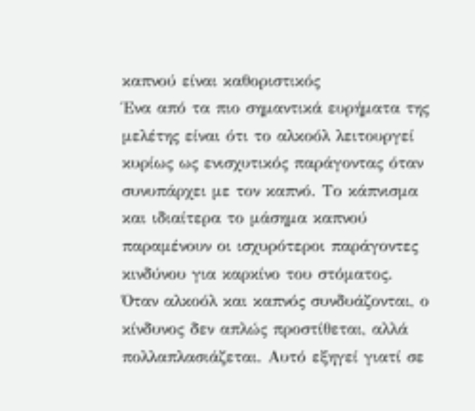καπνού είναι καθοριστικός
Ένα από τα πιο σημαντικά ευρήματα της μελέτης είναι ότι το αλκοόλ λειτουργεί κυρίως ως ενισχυτικός παράγοντας όταν συνυπάρχει με τον καπνό. Το κάπνισμα και ιδιαίτερα το μάσημα καπνού παραμένουν οι ισχυρότεροι παράγοντες κινδύνου για καρκίνο του στόματος.
Όταν αλκοόλ και καπνός συνδυάζονται, ο κίνδυνος δεν απλώς προστίθεται, αλλά πολλαπλασιάζεται. Αυτό εξηγεί γιατί σε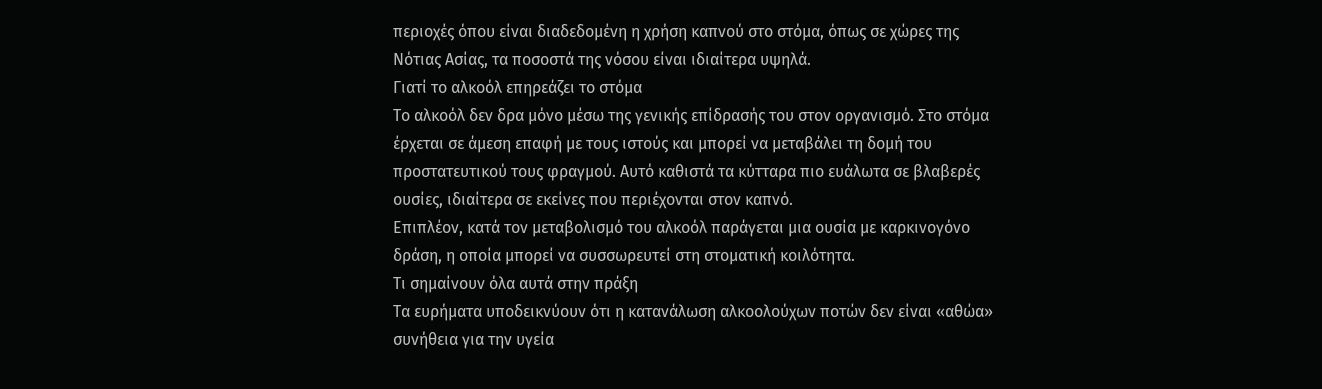περιοχές όπου είναι διαδεδομένη η χρήση καπνού στο στόμα, όπως σε χώρες της Νότιας Ασίας, τα ποσοστά της νόσου είναι ιδιαίτερα υψηλά.
Γιατί το αλκοόλ επηρεάζει το στόμα
Το αλκοόλ δεν δρα μόνο μέσω της γενικής επίδρασής του στον οργανισμό. Στο στόμα έρχεται σε άμεση επαφή με τους ιστούς και μπορεί να μεταβάλει τη δομή του προστατευτικού τους φραγμού. Αυτό καθιστά τα κύτταρα πιο ευάλωτα σε βλαβερές ουσίες, ιδιαίτερα σε εκείνες που περιέχονται στον καπνό.
Επιπλέον, κατά τον μεταβολισμό του αλκοόλ παράγεται μια ουσία με καρκινογόνο δράση, η οποία μπορεί να συσσωρευτεί στη στοματική κοιλότητα.
Τι σημαίνουν όλα αυτά στην πράξη
Τα ευρήματα υποδεικνύουν ότι η κατανάλωση αλκοολούχων ποτών δεν είναι «αθώα» συνήθεια για την υγεία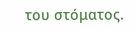του στόματος.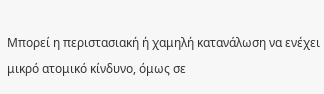Μπορεί η περιστασιακή ή χαμηλή κατανάλωση να ενέχει μικρό ατομικό κίνδυνο, όμως σε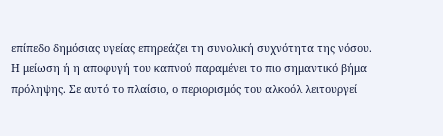επίπεδο δημόσιας υγείας επηρεάζει τη συνολική συχνότητα της νόσου.
Η μείωση ή η αποφυγή του καπνού παραμένει το πιο σημαντικό βήμα πρόληψης. Σε αυτό το πλαίσιο, ο περιορισμός του αλκοόλ λειτουργεί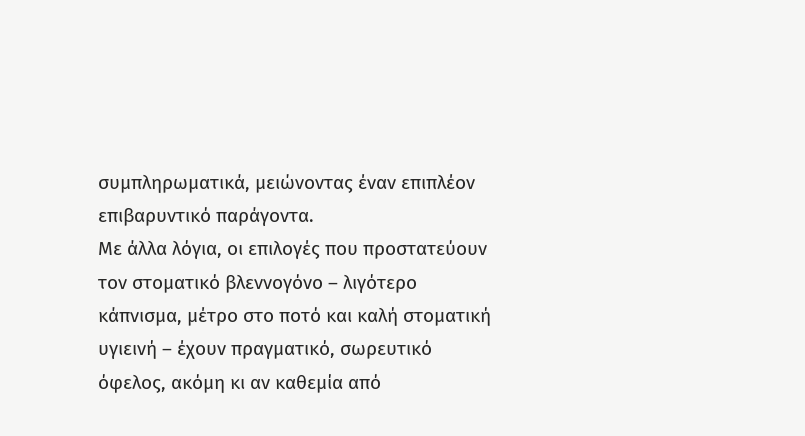συμπληρωματικά, μειώνοντας έναν επιπλέον επιβαρυντικό παράγοντα.
Με άλλα λόγια, οι επιλογές που προστατεύουν τον στοματικό βλεννογόνο – λιγότερο κάπνισμα, μέτρο στο ποτό και καλή στοματική υγιεινή – έχουν πραγματικό, σωρευτικό όφελος, ακόμη κι αν καθεμία από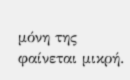μόνη της φαίνεται μικρή.